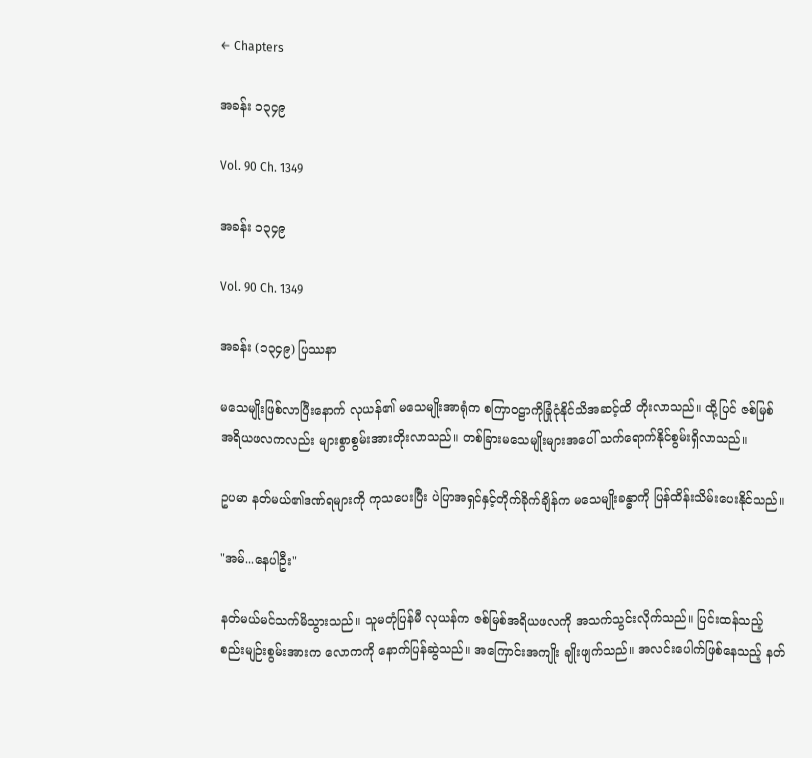← Chapters

အခန်း ၁၃၄၉

Vol. 90 Ch. 1349

အခန်း ၁၃၄၉

Vol. 90 Ch. 1349

အခန်း (၁၃၄၉) ပြဿနာ

မသေမျိုးဖြစ်လာပြီးနောက် လုယန်၏ မသေမျိုးအာရုံက စကြာဝဠာကိုခြုံငုံနိုင်သိအဆင့်ထိ တိုးလာသည်။ ထို့ပြင် ဇစ်မြစ်အရိယဖလကလည်း များစွာစွမ်းအားတိုးလာသည်။ တစ်ခြားမသေမျိုးများအပေါ် သက်ရောက်နိုင်စွမ်းရှိလာသည်။

ဥပမာ နတ်မယ်၏ဒဏ်ရများကို ကုသပေးပြီး ပဲပြာအရှင်နှင့်တိုက်ခိုက်ချိန်က မသေမျိုးခန္ဓာကို ပြန်ထိန်းသိမ်းပေးနိုင်သည်။

"အမ်...နေပါဦး"

နတ်မယ်မင်သက်မိသွားသည်။ သူမတုံပြန်မီ လုယန်က ဇစ်မြစ်အရိယဖလကို အသက်သွင်းလိုက်သည်။ ပြင်းထန်သည့်စည်းမျဉ်းစွမ်းအားက လောကကို နောက်ပြန်ဆွဲသည်။ အကြောင်းအကျိုး ချိုးဖျက်သည်။ အလင်းပေါက်ဖြစ်နေသည့် နတ်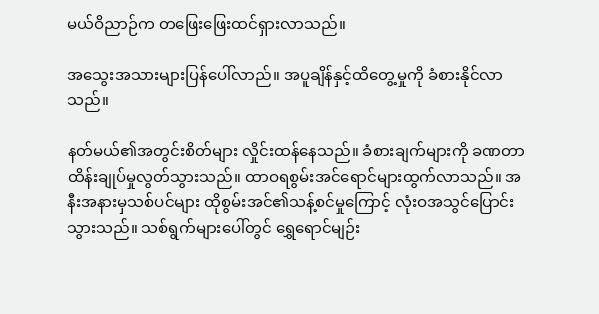မယ်ဝိညာဉ်က တဖြေးဖြေးထင်ရှားလာသည်။

အသွေးအသားများပြန်ပေါ်လာည်။ အပူချိန်နှင့်ထိတွေ့မှုကို ခံစားနိုင်လာသည်။

နတ်မယ်၏အတွင်းစိတ်များ လှိုင်းထန်နေသည်။ ခံစားချက်များကို ခဏတာထိန်းချုပ်မှုလွတ်သွားသည်။ ထာဝရစွမ်းအင်ရောင်များထွက်လာသည်။ အနီးအနားမှသစ်ပင်များ ထိုစွမ်းအင်၏သန့်စင်မှုကြောင့် လုံးဝအသွင်ပြောင်းသွားသည်။ သစ်ရွက်များပေါ်တွင် ရွှေရောင်မျဉ်း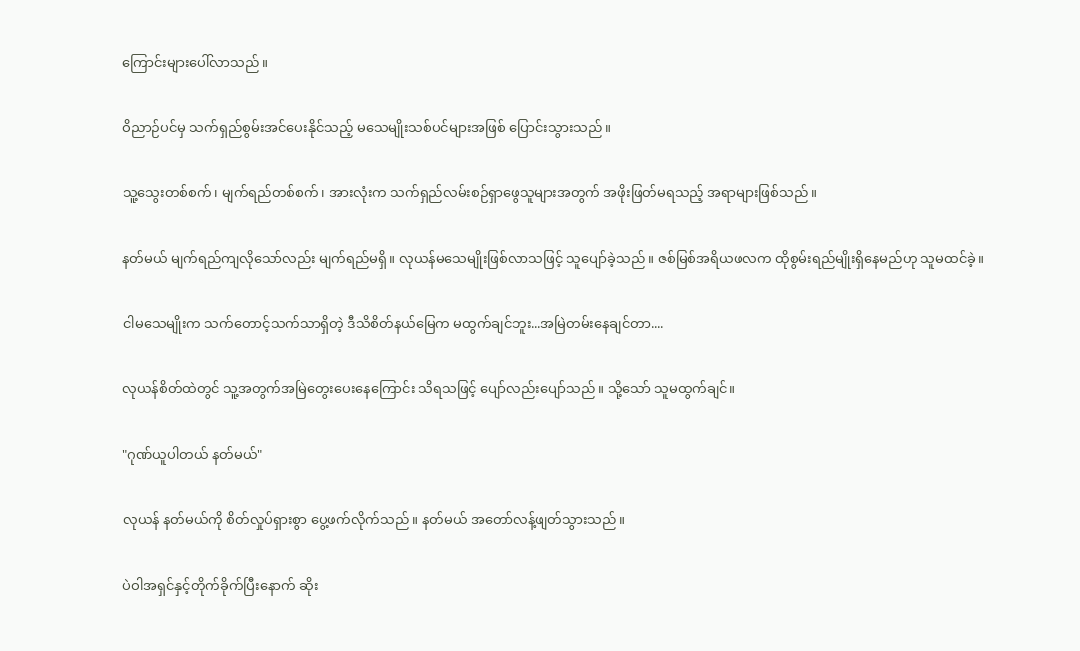ကြောင်းများပေါ်လာသည်။

ဝိညာဉ်ပင်မှ သက်ရှည်စွမ်းအင်ပေးနိုင်သည့် မသေမျိုးသစ်ပင်များအဖြစ် ပြောင်းသွားသည်။

သူ့သွေးတစ်စက်၊ မျက်ရည်တစ်စက်၊ အားလုံးက သက်ရှည်လမ်းစဉ်ရှာဖွေသူများအတွက် အဖိုးဖြတ်မရသည့် အရာများဖြစ်သည်။

နတ်မယ် မျက်ရည်ကျလိုသော်လည်း မျက်ရည်မရှိ။ လုယန်မသေမျိုးဖြစ်လာသဖြင့် သူပျော်ခဲ့သည်။ ဇစ်မြစ်အရိယဖလက ထိုစွမ်းရည်မျိုးရှိနေမည်ဟု သူမထင်ခဲ့။

ငါမသေမျိုးက သက်တောင့်သက်သာရှိတဲ့ ဒီသိစိတ်နယ်မြေက မထွက်ချင်ဘူး...အမြဲတမ်းနေချင်တာ....

လုယန်စိတ်ထဲတွင် သူ့အတွက်အမြဲတွေးပေးနေကြောင်း သိရသဖြင့် ပျော်လည်းပျော်သည်။ သို့သော် သူမထွက်ချင်။

"ဂုဏ်ယူပါတယ် နတ်မယ်"

လုယန် နတ်မယ်ကို စိတ်လှုပ်ရှားစွာ ပွေ့ဖက်လိုက်သည်။ နတ်မယ် အတော်လန့်ဖျတ်သွားသည်။

ပဲဝါအရှင်နှင့်တိုက်ခိုက်ပြီးနောက် ဆိုး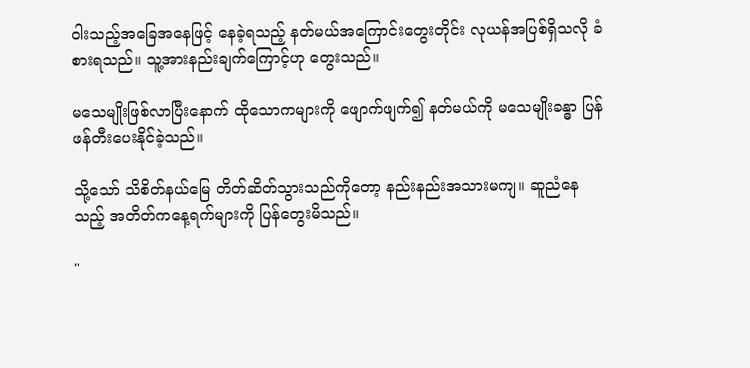ဝါးသည့်အခြေအနေဖြင့် နေခဲ့ရသည့် နတ်မယ်အကြောင်းတွေးတိုင်း လုယန်အပြစ်ရှိသလို ခံစားရသည်။ သူ့အားနည်းချက်ကြောင့်ဟု တွေးသည်။

မသေမျိုးဖြစ်လာပြီးနောက် ထိုသောကများကို ဖျောက်ဖျက်၍ နတ်မယ်ကို မသေမျိုးခန္ဓာ ပြန်ဖန်တီးပေးနိုင်ခဲ့သည်။

သို့သော် သိစိတ်နယ်မြေ တိတ်ဆိတ်သွားသည်ကိုတော့ နည်းနည်းအသားမကျ။ ဆူညံနေသည့် အတိတ်ကနေ့ရက်များကို ပြန်တွေးမိသည်။

"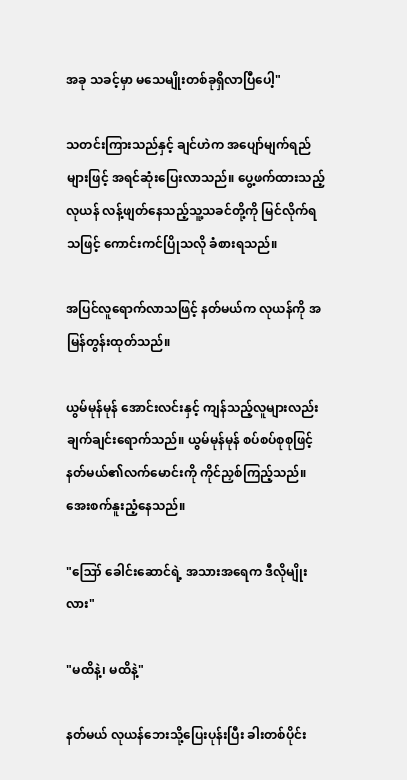အခု သခင့်မှာ မသေမျိုးတစ်ခုရှိလာပြီပေါ့"

သတင်းကြားသည်နှင့် ချင်ဟဲက အပျော်မျက်ရည်များဖြင့် အရင်ဆုံးပြေးလာသည်။ ပွေ့ဖက်ထားသည့်လုယန် လန့်ဖျတ်နေသည့်သူ့သခင်တို့ကို မြင်လိုက်ရသဖြင့် ကောင်းကင်ပြိုသလို ခံစားရသည်။

အပြင်လူရောက်လာသဖြင့် နတ်မယ်က လုယန်ကို အမြန်တွန်းထုတ်သည်။

ယွမ်မုန်မုန် အောင်းလင်းနှင့် ကျန်သည့်လူများလည်း ချက်ချင်းရောက်သည်။ ယွမ်မုန်မုန် စပ်စပ်စုစုဖြင့် နတ်မယ်၏လက်မောင်းကို ကိုင်ညှစ်ကြည့်သည်။ အေးစက်နူးညံ့နေသည်။

"ဪ ခေါင်းဆောင်ရဲ့ အသားအရေက ဒီလိုမျိုးလား"

"မထိနဲ့၊ မထိနဲ့"

နတ်မယ် လုယန်ဘေးသို့ပြေးပုန်းပြီး ခါးတစ်ပိုင်း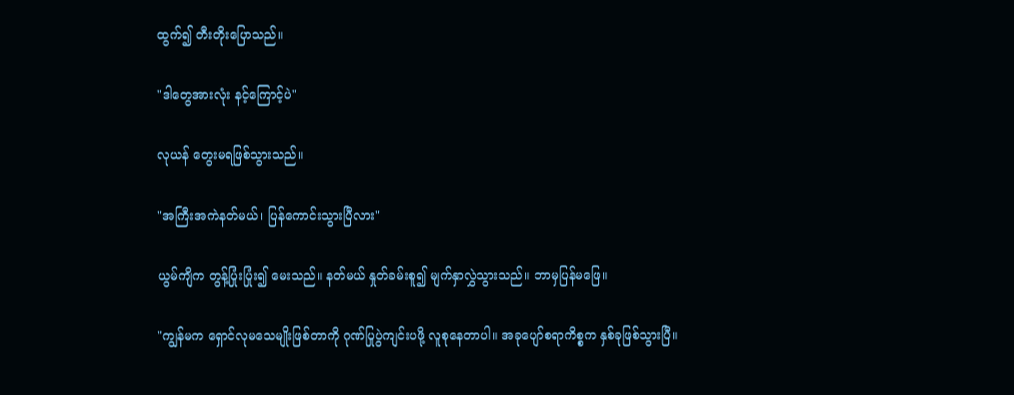ထွက်၍ တီးတိုးပြောသည်။

"ဒါတွေအားလုံး နင့်ကြောင့်ပဲ"

လုယန် တွေးမရဖြစ်သွားသည်။

"အကြီးအကဲနတ်မယ်၊ ပြန်ကောင်းသွားပြီလား"

ယွမ်ကျိက တွန့်ပြုံးပြုံး၍ မေးသည်။ နတ်မယ် နှုတ်ခမ်းစူ၍ မျက်နှာလွှဲသွားသည်။ ဘာမှပြန်မဖြေ။

"ကျွန်မက ရှောင်လုမသေမျိုးဖြစ်တာကို ဂုဏ်ပြုပွဲကျင်းပဖို့ လူစုနေတာပါ။ အခုပျော်စရာကိစ္စက နှစ်ခုဖြစ်သွားပြီ။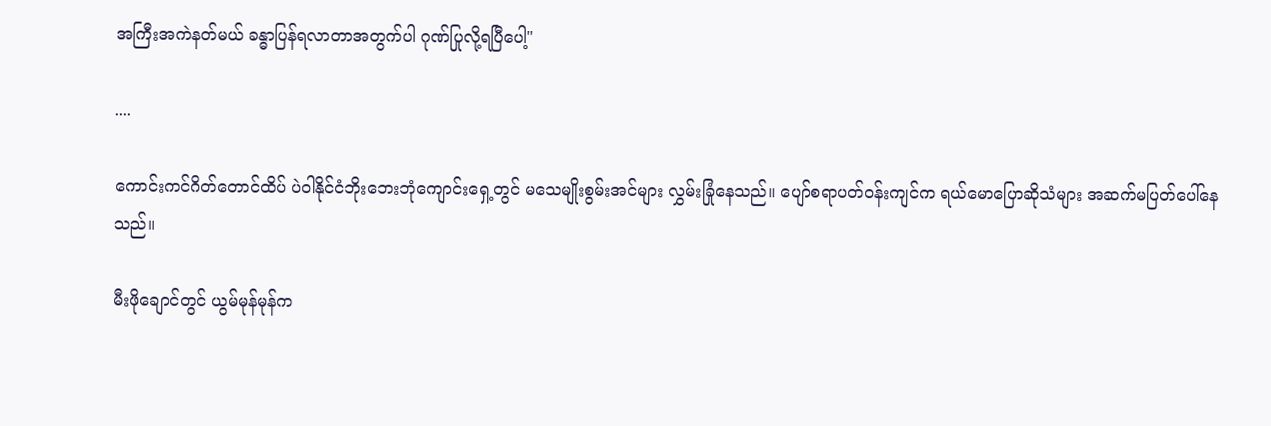အကြီးအကဲနတ်မယ် ခန္ဓာပြန်ရလာတာအတွက်ပါ ဂုဏ်ပြုလို့ရပြီပေါ့"

....

ကောင်းကင်ဂိတ်တောင်ထိပ် ပဲဝါနိုင်ငံဘိုးဘေးဘုံကျောင်းရှေ့တွင် မသေမျိုးစွမ်းအင်များ လွှမ်းခြုံနေသည်။ ပျော်စရာပတ်ဝန်းကျင်က ရယ်မောပြောဆိုသံများ အဆက်မပြတ်ပေါ်နေသည်။

မီးဖိုချောင်တွင် ယွမ်မုန်မုန်က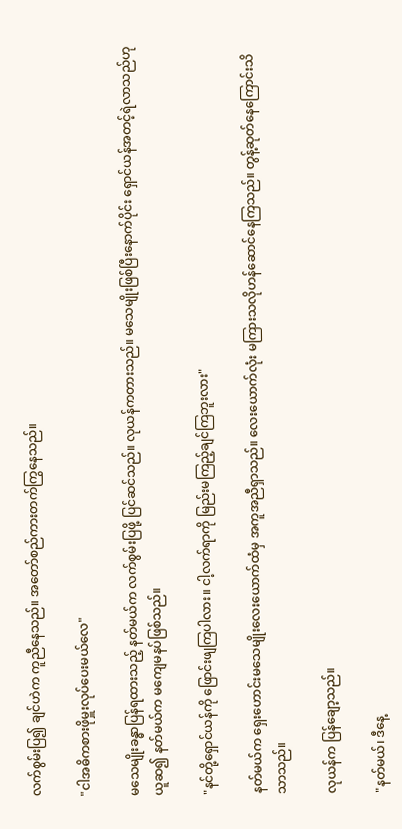လက်စွမ်းပြ၍ ချင်ဟဲက ကူညီနေသည်။ အတော်စည်ကားတက်ကြွနေသည်။

"ငါအဓိကစားဖိုမှူးလုပ်ပေးမယ်လေ"

မသေမျိုးခန္ဓာပြန်ရထားသည့် နတ်မယ်က လက်စွမ်းပြဖို့ ပြင်ဆင်သည်။ လုယန်ကတားသည်။ မသေမျိုးဖြစ်ပြီးနောက်ပိုင်း ရှောင်ယန်အတင့်ရဲလာသည်ဟု ယူဆ၍ နတ်မယ်က မကျေမနပ်ဖြစ်သည်။

"နင်တို့ရှောင်ယန်ကို ဖြောင်းဖျကြပါလား။ ငါ့လက်ရာကို မြည်းမကြည့်ချင်ကြဘူးလား"

နတ်မယ်က ရှေးဟောင်းမသေမျိုးလေးယောက်ထံမှ အကူအညီရှာသည်။ လေးယောက်လုံး မကြားသလိုဟန်ဆောင်နေကြသည်။ တွန့်ဆုတ်နေကြောင်းသိသာသည်။

လုယန်က ပြန်ချော့သည်။

"နတ်မယ်၊ ဒီနေ့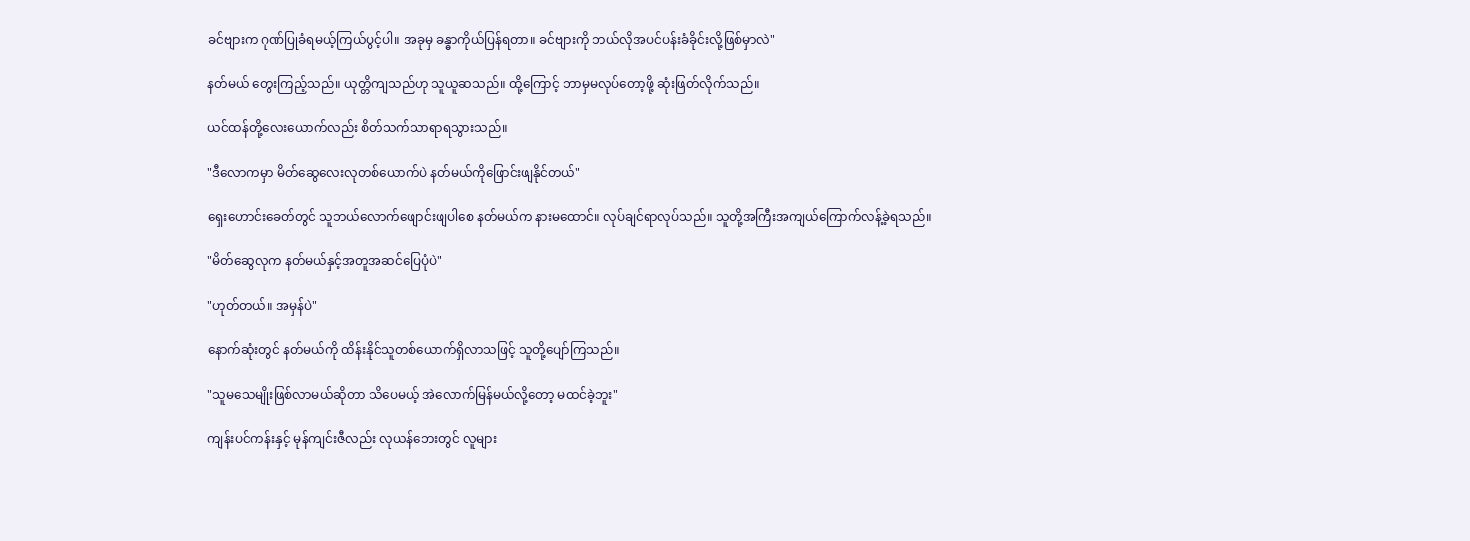ခင်ဗျားက ဂုဏ်ပြုခံရမယ့်ကြယ်ပွင့်ပါ။ အခုမှ ခန္ဓာကိုယ်ပြန်ရတာ။ ခင်ဗျားကို ဘယ်လိုအပင်ပန်းခံခိုင်းလို့ဖြစ်မှာလဲ"

နတ်မယ် တွေးကြည့်သည်။ ယုတ္တိကျသည်ဟု သူယူဆသည်။ ထို့ကြောင့် ဘာမှမလုပ်တော့ဖို့ ဆုံးဖြတ်လိုက်သည်။

ယင်ထန်တို့လေးယောက်လည်း စိတ်သက်သာရာရသွားသည်။

"ဒီလောကမှာ မိတ်ဆွေလေးလုတစ်ယောက်ပဲ နတ်မယ်ကိုဖြောင်းဖျနိုင်တယ်"

ရှေးဟောင်းခေတ်တွင် သူဘယ်လောက်ဖျောင်းဖျပါစေ နတ်မယ်က နားမထောင်။ လုပ်ချင်ရာလုပ်သည်။ သူတို့အကြီးအကျယ်ကြောက်လန့်ခဲ့ရသည်။

"မိတ်ဆွေလုက နတ်မယ်နှင့်အတူအဆင်ပြေပုံပဲ"

"ဟုတ်တယ်။ အမှန်ပဲ"

နောက်ဆုံးတွင် နတ်မယ်ကို ထိန်းနိုင်သူတစ်ယောက်ရှိလာသဖြင့် သူတို့ပျော်ကြသည်။

"သူမသေမျိုးဖြစ်လာမယ်ဆိုတာ သိပေမယ့် အဲလောက်မြန်မယ်လို့တော့ မထင်ခဲ့ဘူး"

ကျန်းပင်ကန်းနှင့် မုန်ကျင်းဇီလည်း လုယန်ဘေးတွင် လူများ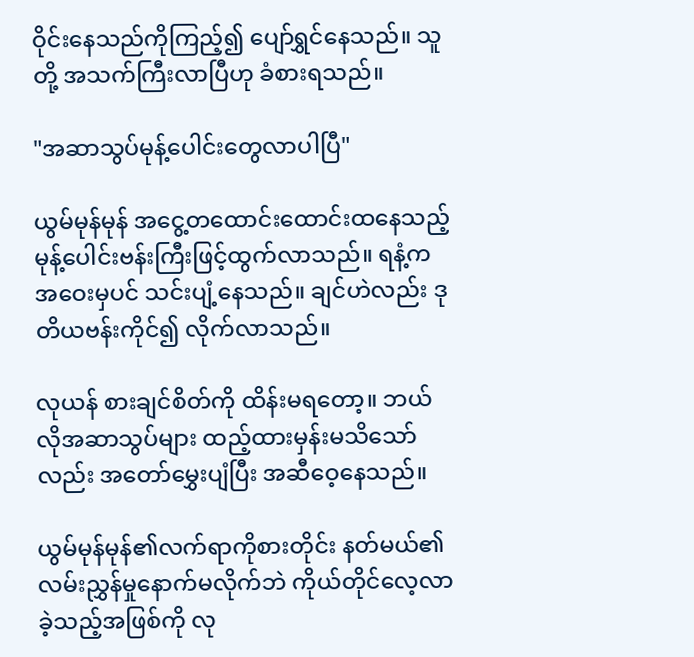ဝိုင်းနေသည်ကိုကြည့်၍ ပျော်ရွှင်နေသည်။ သူတို့ အသက်ကြီးလာပြီဟု ခံစားရသည်။

"အဆာသွပ်မုန့်ပေါင်းတွေလာပါပြီ"

ယွမ်မုန်မုန် အငွေ့တထောင်းထောင်းထနေသည့် မုန့်ပေါင်းဗန်းကြီးဖြင့်ထွက်လာသည်။ ရနံ့က အဝေးမှပင် သင်းပျံ့နေသည်။ ချင်ဟဲလည်း ဒုတိယဗန်းကိုင်၍ လိုက်လာသည်။

လုယန် စားချင်စိတ်ကို ထိန်းမရတော့။ ဘယ်လိုအဆာသွပ်များ ထည့်ထားမှန်းမသိသော်လည်း အတော်မွှေးပျံပြီး အဆီဝေ့နေသည်။

ယွမ်မုန်မုန်၏လက်ရာကိုစားတိုင်း နတ်မယ်၏လမ်းညွှန်မှုနောက်မလိုက်ဘဲ ကိုယ်တိုင်လေ့လာခဲ့သည့်အဖြစ်ကို လု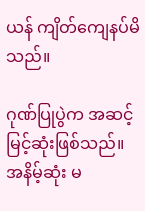ယန် ကျိတ်ကျေနပ်မိသည်။

ဂုဏ်ပြုပွဲက အဆင့်မြင့်ဆုံးဖြစ်သည်။ အနိမ့်ဆုံး မ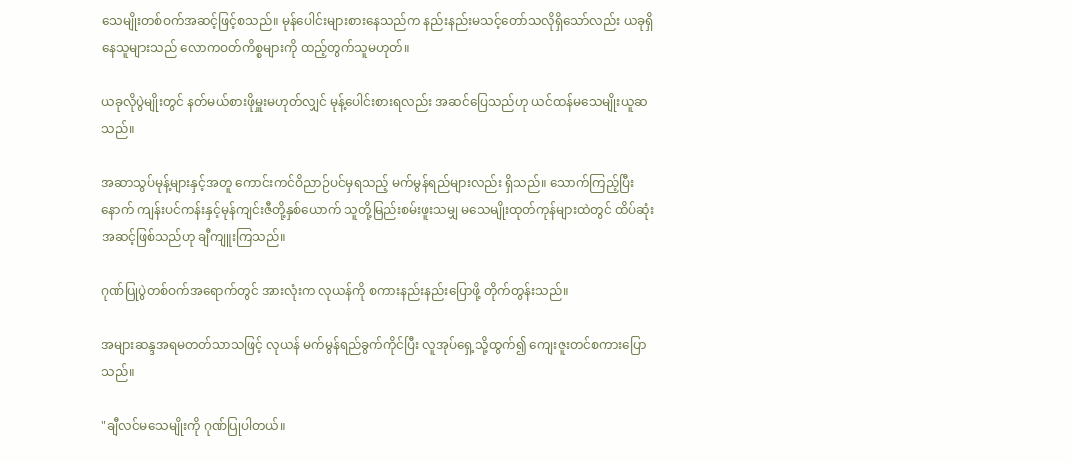သေမျိုးတစ်ဝက်အဆင့်ဖြင့်စသည်။ မုန်ပေါင်းများစားနေသည်က နည်းနည်းမသင့်တော်သလိုရှိသော်လည်း ယခုရှိနေသူများသည် လောကဝတ်ကိစ္စများကို ထည့်တွက်သူမဟုတ်။

ယခုလိုပွဲမျိုးတွင် နတ်မယ်စားဖိုမှူးမဟုတ်လျှင် မုန့်ပေါင်းစားရလည်း အဆင်ပြေသည်ဟု ယင်ထန်မသေမျိုးယူဆသည်။

အဆာသွပ်မုန့်များနှင့်အတူ ကောင်းကင်ဝိညာဉ်ပင်မှရသည့် မက်မွန်ရည်များလည်း ရှိသည်။ သောက်ကြည့်ပြီးနောက် ကျန်းပင်ကန်းနှင့်မုန်ကျင်းဇီတို့နှစ်ယောက် သူတို့မြည်းစမ်းဖူးသမျှ မသေမျိုးထုတ်ကုန်များထဲတွင် ထိပ်ဆုံးအဆင့်ဖြစ်သည်ဟု ချီကျူးကြသည်။

ဂုဏ်ပြုပွဲတစ်ဝက်အရောက်တွင် အားလုံးက လုယန်ကို စကားနည်းနည်းပြောဖို့ တိုက်တွန်းသည်။

အများဆန္ဒအရမတတ်သာသဖြင့် လုယန် မက်မွန်ရည်ခွက်ကိုင်ပြီး လူအုပ်ရှေ့သို့ထွက်၍ ကျေးဇူးတင်စကားပြောသည်။

"ချီလင်မသေမျိုးကို ဂုဏ်ပြုပါတယ်။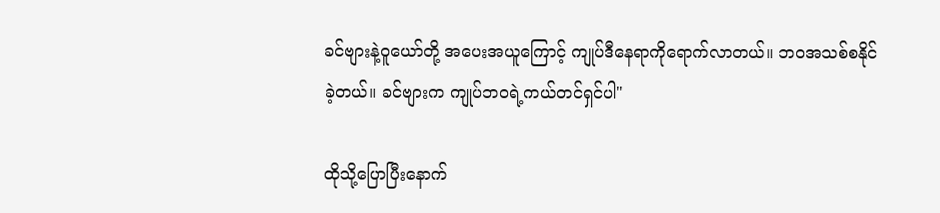ခင်ဗျားနဲ့ဝူယော်တို့ အပေးအယူကြောင့် ကျုပ်ဒီနေရာကိုရောက်လာတယ်။ ဘဝအသစ်စနိုင်ခဲ့တယ်။ ခင်ဗျားက ကျုပ်ဘဝရဲ့ကယ်တင်ရှင်ပါ"

ထိုသို့ပြောပြီးနောက်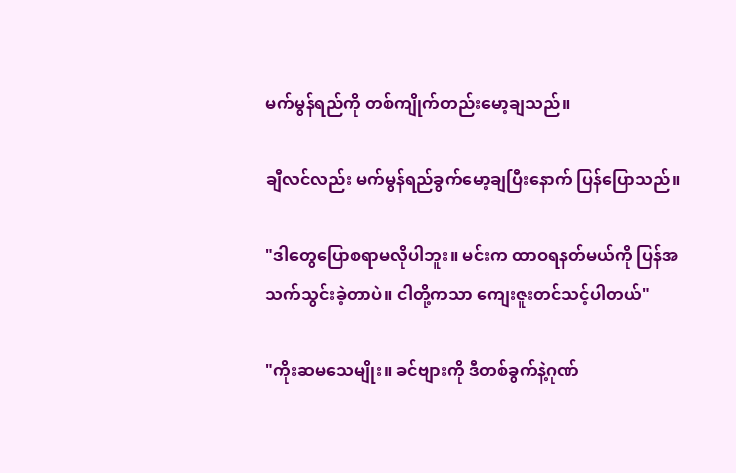မက်မွန်ရည်ကို တစ်ကျိုက်တည်းမော့ချသည်။

ချီလင်လည်း မက်မွန်ရည်ခွက်မော့ချပြီးနောက် ပြန်ပြောသည်။

"ဒါတွေပြောစရာမလိုပါဘူး။ မင်းက ထာဝရနတ်မယ်ကို ပြန်အသက်သွင်းခဲ့တာပဲ။ ငါတို့ကသာ ကျေးဇူးတင်သင့်ပါတယ်"

"ကိုးဆမသေမျိုး။ ခင်ဗျားကို ဒီတစ်ခွက်နဲ့ဂုဏ်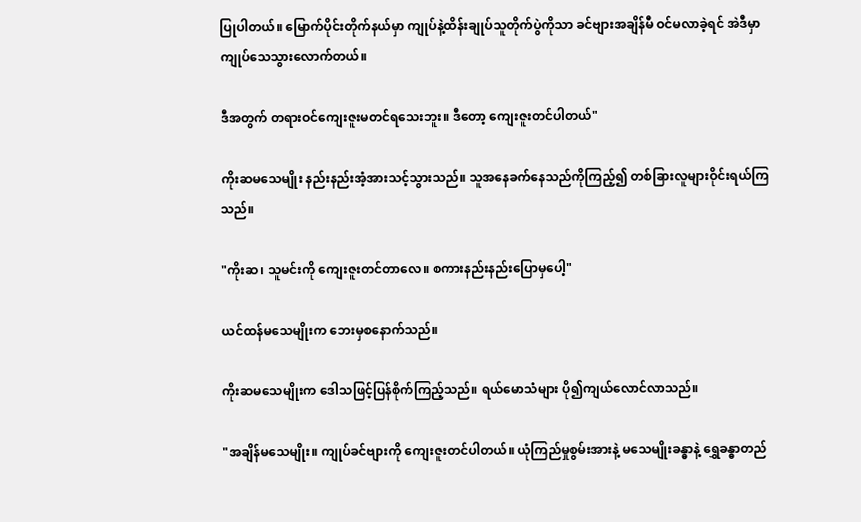ပြုပါတယ်။ မြောက်ပိုင်းတိုက်နယ်မှာ ကျုပ်နဲ့ထိန်းချုပ်သူတိုက်ပွဲကိုသာ ခင်ဗျားအချိန်မီ ဝင်မလာခဲ့ရင် အဲဒီမှာကျုပ်သေသွားလောက်တယ်။

ဒီအတွက် တရားဝင်ကျေးဇူးမတင်ရသေးဘူး။ ဒီတော့ ကျေးဇူးတင်ပါတယ်"

ကိုးဆမသေမျိုး နည်းနည်းအံ့အားသင့်သွားသည်။ သူအနေခက်နေသည်ကိုကြည့်၍ တစ်ခြားလူများဝိုင်းရယ်ကြသည်။

"ကိုးဆ၊ သူမင်းကို ကျေးဇူးတင်တာလေ။ စကားနည်းနည်းပြောမှပေါ့"

ယင်ထန်မသေမျိုးက ဘေးမှစနောက်သည်။

ကိုးဆမသေမျိုးက ဒေါသဖြင့်ပြန်စိုက်ကြည့်သည်။ ရယ်မောသံများ ပို၍ကျယ်လောင်လာသည်။

"အချိန်မသေမျိုး။ ကျုပ်ခင်ဗျားကို ကျေးဇူးတင်ပါတယ်။ ယုံကြည်မှုစွမ်းအားနဲ့ မသေမျိုးခန္ဓာနဲ့ ရွှေခန္ဓာတည်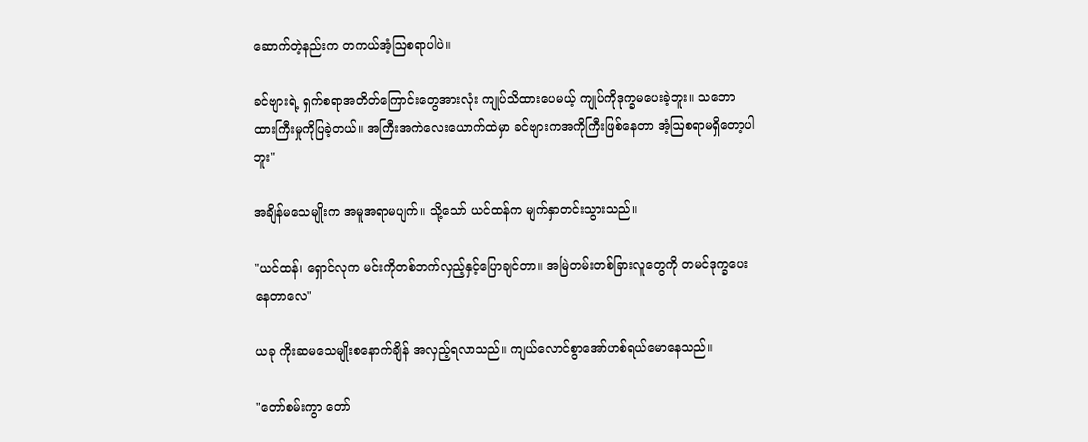ဆောက်တဲ့နည်းက တကယ်အံ့ဩစရာပါပဲ။

ခင်ဗျားရဲ့ ရှက်စရာအတိတ်ကြောင်းတွေအားလုံး ကျုပ်သိထားပေမယ့် ကျုပ်ကိုဒုက္ခမပေးခဲ့ဘူး။ သဘောထားကြီးမှုကိုပြခဲ့တယ်။ အကြီးအကဲလေးယောက်ထဲမှာ ခင်ဗျားကအကိုကြီးဖြစ်နေတာ အံ့ဩစရာမရှိတော့ပါဘူး"

အချိန်မသေမျိုးက အမူအရာမပျက်။ သို့သော် ယင်ထန်က မျက်နှာတင်းသွားသည်။

"ယင်ထန်၊ ရှောင်လုက မင်းကိုတစ်ဘက်လှည့်နှင့်ပြောချင်တာ။ အမြဲတမ်းတစ်ခြားလူတွေကို တမင်ဒုက္ခပေးနေတာလေ"

ယခု ကိုးဆမသေမျိုးစနောက်ချိန် အလှည့်ရလာသည်။ ကျယ်လောင်စွာအော်ဟစ်ရယ်မောနေသည်။

"တော်စမ်းကွာ တော်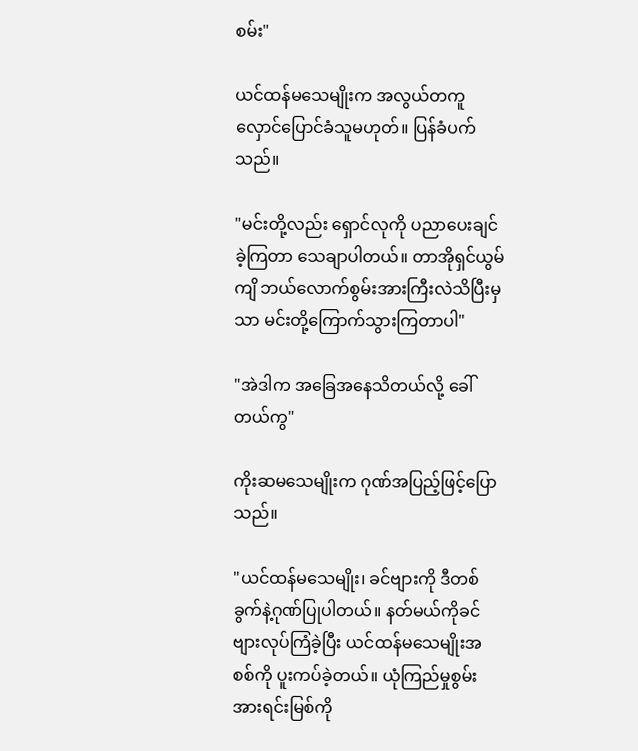စမ်း"

ယင်ထန်မသေမျိုးက အလွယ်တကူ လှောင်ပြောင်ခံသူမဟုတ်။ ပြန်ခံပက်သည်။

"မင်းတို့လည်း ရှောင်လုကို ပညာပေးချင်ခဲ့ကြတာ သေချာပါတယ်။ တာအိုရှင်ယွမ်ကျိ ဘယ်လောက်စွမ်းအားကြီးလဲသိပြီးမှသာ မင်းတို့ကြောက်သွားကြတာပါ"

"အဲဒါက အခြေအနေသိတယ်လို့ ခေါ်တယ်ကွ"

ကိုးဆမသေမျိုးက ဂုဏ်အပြည့်ဖြင့်ပြောသည်။

"ယင်ထန်မသေမျိုး၊ ခင်ဗျားကို ဒီတစ်ခွက်နဲ့ဂုဏ်ပြုပါတယ်။ နတ်မယ်ကိုခင်ဗျားလုပ်ကြံခဲ့ပြီး ယင်ထန်မသေမျိုးအစစ်ကို ပူးကပ်ခဲ့တယ်။ ယုံကြည်မှုစွမ်းအားရင်းမြစ်ကို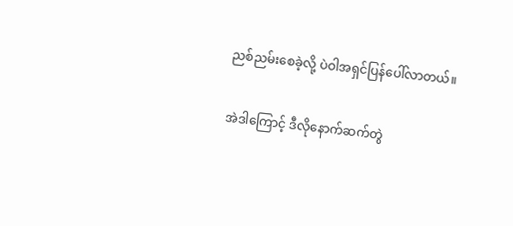ညစ်ညမ်းစေခဲ့လို့ ပဲဝါအရှင်ပြန်ပေါ်လာတယ်။

အဲဒါကြောင့် ဒီလိုနောက်ဆက်တွဲ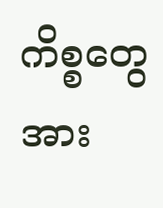ကိစ္စတွေအား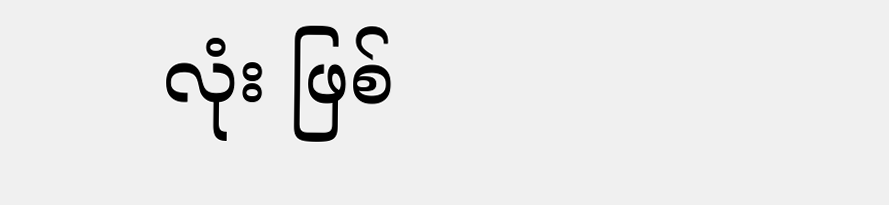လုံး ဖြစ်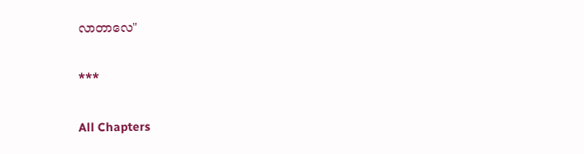လာတာလေ"

***

All Chapters